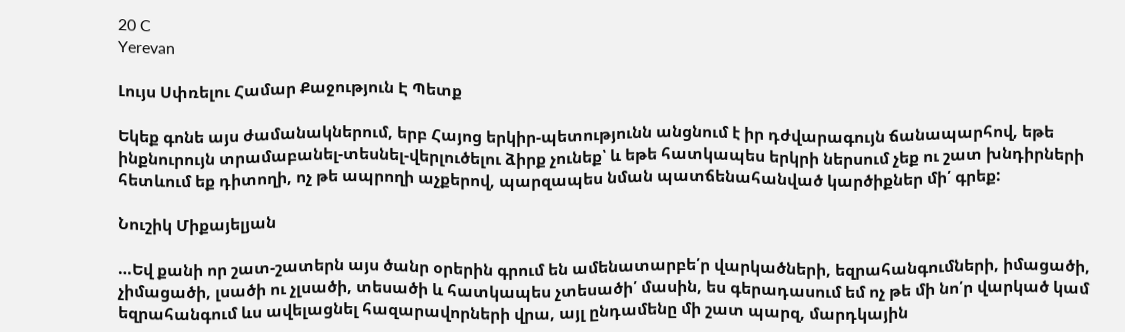20 C
Yerevan

Լույս Սփռելու Համար Քաջություն Է Պետք

Եկեք գոնե այս ժամանակներում, երբ Հայոց երկիր-պետությունն անցնում է իր դժվարագույն ճանապարհով, եթե ինքնուրույն տրամաբանել-տեսնել-վերլուծելու ձիրք չունեք՝ և եթե հատկապես երկրի ներսում չեք ու շատ խնդիրների հետևում եք դիտողի, ոչ թե ապրողի աչքերով, պարզապես նման պատճենահանված կարծիքներ մի՛ գրեք:

Նուշիկ Միքայելյան

…Եվ քանի որ շատ-շատերն այս ծանր օրերին գրում են ամենատարբե՛ր վարկածների, եզրահանգումների, իմացածի, չիմացածի, լսածի ու չլսածի, տեսածի և հատկապես չտեսածի՛ մասին, ես գերադասում եմ ոչ թե մի նո՛ր վարկած կամ եզրահանգում ևս ավելացնել հազարավորների վրա, այլ ընդամենը մի շատ պարզ, մարդկային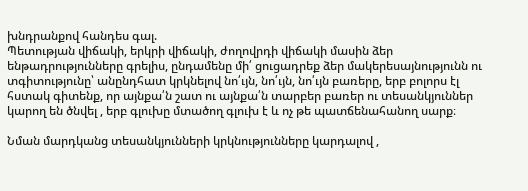խնդրանքով հանդես գալ.
Պետության վիճակի, երկրի վիճակի, ժողովրդի վիճակի մասին ձեր ենթադրությունները գրելիս, ընդամենը մի՛ ցուցադրեք ձեր մակերեսայնությունն ու տգիտությունը՝ անընդհատ կրկնելով նո՛ւյն, նո՛ւյն, նո՛ւյն բառերը, երբ բոլորս էլ հստակ գիտենք, որ այնքա՛ն շատ ու այնքա՛ն տարբեր բառեր ու տեսանկյուններ կարող են ծնվել , երբ գլուխը մտածող գլուխ է և ոչ թե պատճենահանող սարք։

Նման մարդկանց տեսանկյունների կրկնությունները կարդալով ,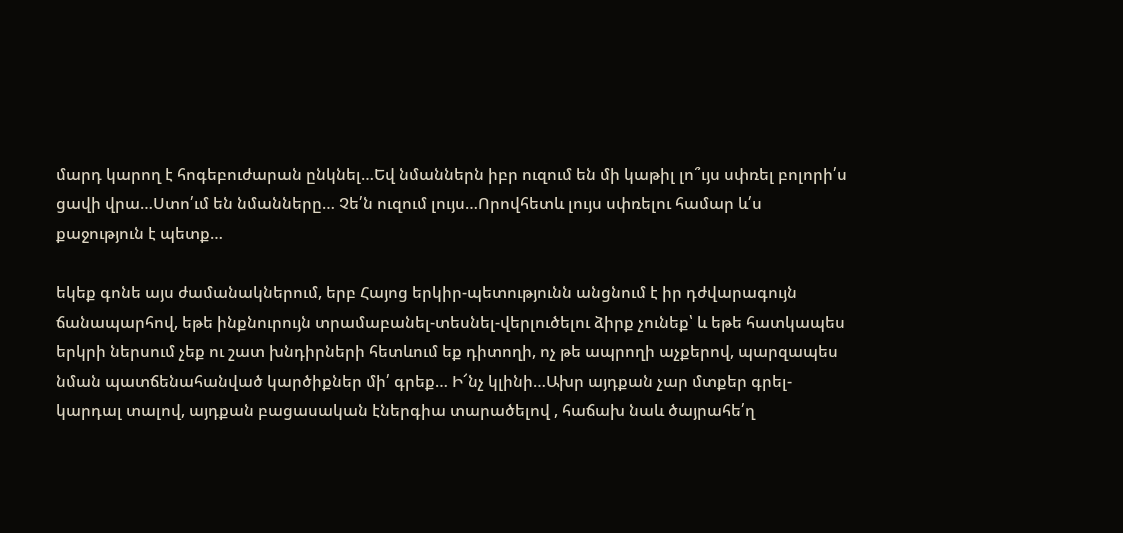մարդ կարող է հոգեբուժարան ընկնել…Եվ նմաններն իբր ուզում են մի կաթիլ լո՞ւյս սփռել բոլորի՛ս ցավի վրա…Ստո՛ւմ են նմանները… Չե՛ն ուզում լույս…Որովհետև լույս սփռելու համար և՛ս քաջություն է պետք…

եկեք գոնե այս ժամանակներում, երբ Հայոց երկիր-պետությունն անցնում է իր դժվարագույն ճանապարհով, եթե ինքնուրույն տրամաբանել-տեսնել-վերլուծելու ձիրք չունեք՝ և եթե հատկապես երկրի ներսում չեք ու շատ խնդիրների հետևում եք դիտողի, ոչ թե ապրողի աչքերով, պարզապես նման պատճենահանված կարծիքներ մի՛ գրեք… Ի՜նչ կլինի…Ախր այդքան չար մտքեր գրել-կարդալ տալով, այդքան բացասական էներգիա տարածելով , հաճախ նաև ծայրահե՛ղ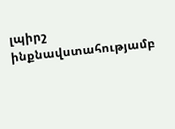լպիրշ ինքնավստահությամբ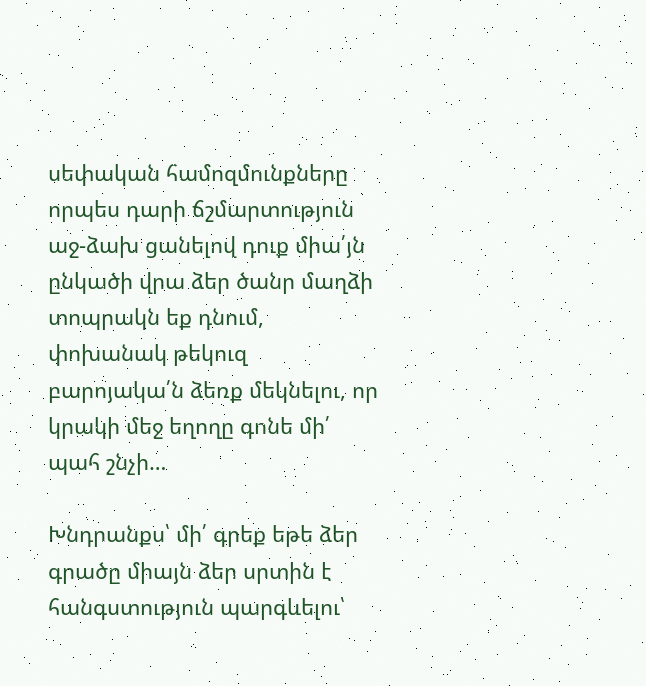սեփական համոզմունքները որպես դարի ճշմարտություն աջ-ձախ ցանելով դուք միա՛յն ընկածի վրա ձեր ծանր մաղձի տոպրակն եք դնում, փոխանակ թեկուզ բարոյակա՛ն ձեռք մեկնելու, որ կրակի մեջ եղողը գոնե մի՛ պահ շնչի…

Խնդրանքս՝ մի՛ գրեք եթե ձեր գրածը միայն ձեր սրտին է հանգստություն պարգևելու՝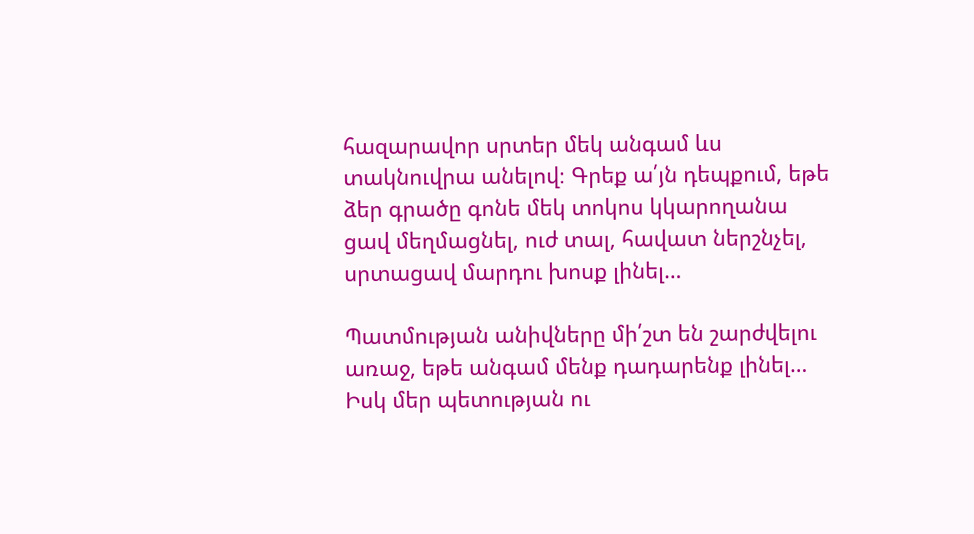հազարավոր սրտեր մեկ անգամ ևս տակնուվրա անելով։ Գրեք ա՛յն դեպքում, եթե ձեր գրածը գոնե մեկ տոկոս կկարողանա ցավ մեղմացնել, ուժ տալ, հավատ ներշնչել, սրտացավ մարդու խոսք լինել…

Պատմության անիվները մի՛շտ են շարժվելու առաջ, եթե անգամ մենք դադարենք լինել… Իսկ մեր պետության ու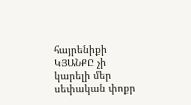հայրենիքի ԿՅԱՆՔԸ չի կարելի մեր սեփական փոքր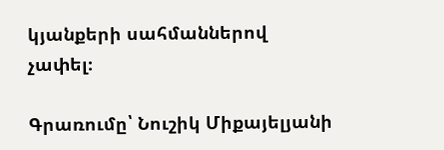կյանքերի սահմաններով չափել։

Գրառումը՝ Նուշիկ Միքայելյանի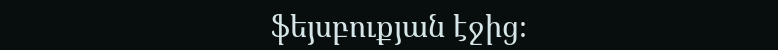ֆեյսբուքյան էջից։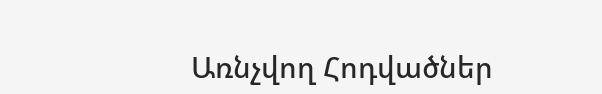Առնչվող Հոդվածներ